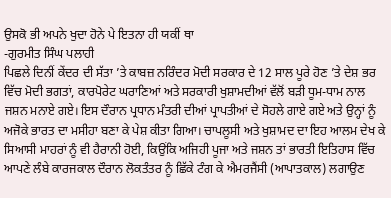ਉਸਕੋ ਭੀ ਅਪਨੇ ਖੁਦਾ ਹੋਨੇ ਪੇ ਇਤਨਾ ਹੀ ਯਕੀਂ ਥਾ
-ਗੁਰਮੀਤ ਸਿੰਘ ਪਲਾਹੀ
ਪਿਛਲੇ ਦਿਨੀਂ ਕੇਂਦਰ ਦੀ ਸੱਤਾ ’ਤੇ ਕਾਬਜ਼ ਨਰਿੰਦਰ ਮੋਦੀ ਸਰਕਾਰ ਦੇ 12 ਸਾਲ ਪੂਰੇ ਹੋਣ ’ਤੇ ਦੇਸ਼ ਭਰ ਵਿੱਚ ਮੋਦੀ ਭਗਤਾਂ, ਕਾਰਪੋਰੇਟ ਘਰਾਣਿਆਂ ਅਤੇ ਸਰਕਾਰੀ ਖੁਸ਼ਾਮਦੀਆਂ ਵੱਲੋਂ ਬੜੀ ਧੂਮ-ਧਾਮ ਨਾਲ ਜਸ਼ਨ ਮਨਾਏ ਗਏ। ਇਸ ਦੌਰਾਨ ਪ੍ਰਧਾਨ ਮੰਤਰੀ ਦੀਆਂ ਪ੍ਰਾਪਤੀਆਂ ਦੇ ਸੋਹਲੇ ਗਾਏ ਗਏ ਅਤੇ ਉਨ੍ਹਾਂ ਨੂੰ ਅਜੋਕੇ ਭਾਰਤ ਦਾ ਮਸੀਹਾ ਬਣਾ ਕੇ ਪੇਸ਼ ਕੀਤਾ ਗਿਆ। ਚਾਪਲੂਸੀ ਅਤੇ ਖੁਸ਼ਾਮਦ ਦਾ ਇਹ ਆਲਮ ਦੇਖ ਕੇ ਸਿਆਸੀ ਮਾਹਰਾਂ ਨੂੰ ਵੀ ਹੈਰਾਨੀ ਹੋਈ, ਕਿਉਂਕਿ ਅਜਿਹੀ ਪੂਜਾ ਅਤੇ ਜਸ਼ਨ ਤਾਂ ਭਾਰਤੀ ਇਤਿਹਾਸ ਵਿੱਚ ਆਪਣੇ ਲੰਬੇ ਕਾਰਜਕਾਲ ਦੌਰਾਨ ਲੋਕਤੰਤਰ ਨੂੰ ਛਿੱਕੇ ਟੰਗ ਕੇ ਐਮਰਜੈਂਸੀ (ਆਪਾਤਕਾਲ) ਲਗਾਉਣ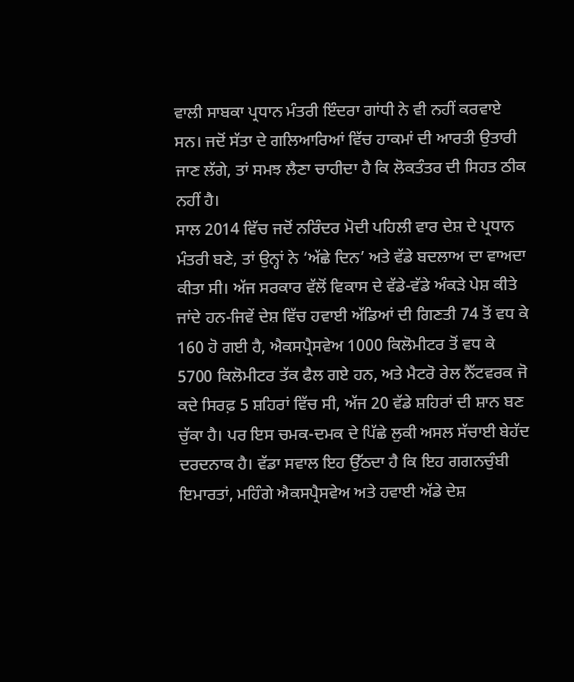ਵਾਲੀ ਸਾਬਕਾ ਪ੍ਰਧਾਨ ਮੰਤਰੀ ਇੰਦਰਾ ਗਾਂਧੀ ਨੇ ਵੀ ਨਹੀਂ ਕਰਵਾਏ ਸਨ। ਜਦੋਂ ਸੱਤਾ ਦੇ ਗਲਿਆਰਿਆਂ ਵਿੱਚ ਹਾਕਮਾਂ ਦੀ ਆਰਤੀ ਉਤਾਰੀ ਜਾਣ ਲੱਗੇ, ਤਾਂ ਸਮਝ ਲੈਣਾ ਚਾਹੀਦਾ ਹੈ ਕਿ ਲੋਕਤੰਤਰ ਦੀ ਸਿਹਤ ਠੀਕ ਨਹੀਂ ਹੈ।
ਸਾਲ 2014 ਵਿੱਚ ਜਦੋਂ ਨਰਿੰਦਰ ਮੋਦੀ ਪਹਿਲੀ ਵਾਰ ਦੇਸ਼ ਦੇ ਪ੍ਰਧਾਨ ਮੰਤਰੀ ਬਣੇ, ਤਾਂ ਉਨ੍ਹਾਂ ਨੇ ‘ਅੱਛੇ ਦਿਨ’ ਅਤੇ ਵੱਡੇ ਬਦਲਾਅ ਦਾ ਵਾਅਦਾ ਕੀਤਾ ਸੀ। ਅੱਜ ਸਰਕਾਰ ਵੱਲੋਂ ਵਿਕਾਸ ਦੇ ਵੱਡੇ-ਵੱਡੇ ਅੰਕੜੇ ਪੇਸ਼ ਕੀਤੇ ਜਾਂਦੇ ਹਨ-ਜਿਵੇਂ ਦੇਸ਼ ਵਿੱਚ ਹਵਾਈ ਅੱਡਿਆਂ ਦੀ ਗਿਣਤੀ 74 ਤੋਂ ਵਧ ਕੇ 160 ਹੋ ਗਈ ਹੈ, ਐਕਸਪ੍ਰੈਸਵੇਅ 1000 ਕਿਲੋਮੀਟਰ ਤੋਂ ਵਧ ਕੇ 5700 ਕਿਲੋਮੀਟਰ ਤੱਕ ਫੈਲ ਗਏ ਹਨ, ਅਤੇ ਮੈਟਰੋ ਰੇਲ ਨੈੱਟਵਰਕ ਜੋ ਕਦੇ ਸਿਰਫ਼ 5 ਸ਼ਹਿਰਾਂ ਵਿੱਚ ਸੀ, ਅੱਜ 20 ਵੱਡੇ ਸ਼ਹਿਰਾਂ ਦੀ ਸ਼ਾਨ ਬਣ ਚੁੱਕਾ ਹੈ। ਪਰ ਇਸ ਚਮਕ-ਦਮਕ ਦੇ ਪਿੱਛੇ ਲੁਕੀ ਅਸਲ ਸੱਚਾਈ ਬੇਹੱਦ ਦਰਦਨਾਕ ਹੈ। ਵੱਡਾ ਸਵਾਲ ਇਹ ਉੱਠਦਾ ਹੈ ਕਿ ਇਹ ਗਗਨਚੁੰਬੀ ਇਮਾਰਤਾਂ, ਮਹਿੰਗੇ ਐਕਸਪ੍ਰੈਸਵੇਅ ਅਤੇ ਹਵਾਈ ਅੱਡੇ ਦੇਸ਼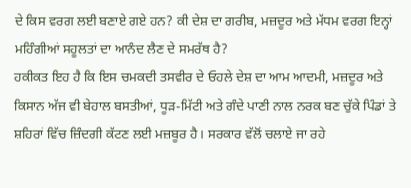ਦੇ ਕਿਸ ਵਰਗ ਲਈ ਬਣਾਏ ਗਏ ਹਨ? ਕੀ ਦੇਸ਼ ਦਾ ਗਰੀਬ, ਮਜ਼ਦੂਰ ਅਤੇ ਮੱਧਮ ਵਰਗ ਇਨ੍ਹਾਂ ਮਹਿੰਗੀਆਂ ਸਹੂਲਤਾਂ ਦਾ ਆਨੰਦ ਲੈਣ ਦੇ ਸਮਰੱਥ ਹੈ?
ਹਕੀਕਤ ਇਹ ਹੈ ਕਿ ਇਸ ਚਮਕਦੀ ਤਸਵੀਰ ਦੇ ਓਹਲੇ ਦੇਸ਼ ਦਾ ਆਮ ਆਦਮੀ, ਮਜ਼ਦੂਰ ਅਤੇ ਕਿਸਾਨ ਅੱਜ ਵੀ ਬੇਹਾਲ ਬਸਤੀਆਂ, ਧੂੜ-ਮਿੱਟੀ ਅਤੇ ਗੰਦੇ ਪਾਣੀ ਨਾਲ ਨਰਕ ਬਣ ਚੁੱਕੇ ਪਿੰਡਾਂ ਤੇ ਸ਼ਹਿਰਾਂ ਵਿੱਚ ਜ਼ਿੰਦਗੀ ਕੱਟਣ ਲਈ ਮਜ਼ਬੂਰ ਹੈ। ਸਰਕਾਰ ਵੱਲੋਂ ਚਲਾਏ ਜਾ ਰਹੇ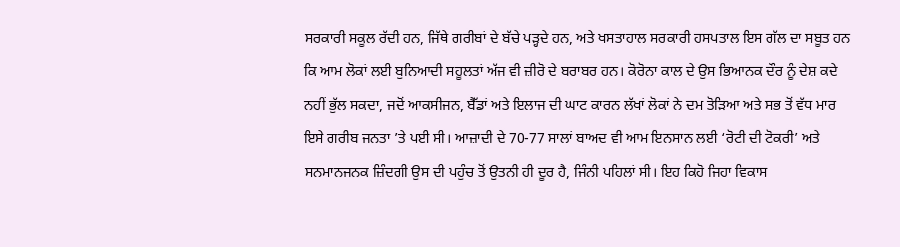ਸਰਕਾਰੀ ਸਕੂਲ ਰੱਦੀ ਹਨ, ਜਿੱਥੇ ਗਰੀਬਾਂ ਦੇ ਬੱਚੇ ਪੜ੍ਹਦੇ ਹਨ, ਅਤੇ ਖਸਤਾਹਾਲ ਸਰਕਾਰੀ ਹਸਪਤਾਲ ਇਸ ਗੱਲ ਦਾ ਸਬੂਤ ਹਨ ਕਿ ਆਮ ਲੋਕਾਂ ਲਈ ਬੁਨਿਆਦੀ ਸਹੂਲਤਾਂ ਅੱਜ ਵੀ ਜ਼ੀਰੋ ਦੇ ਬਰਾਬਰ ਹਨ। ਕੋਰੋਨਾ ਕਾਲ ਦੇ ਉਸ ਭਿਆਨਕ ਦੌਰ ਨੂੰ ਦੇਸ਼ ਕਦੇ ਨਹੀਂ ਭੁੱਲ ਸਕਦਾ, ਜਦੋਂ ਆਕਸੀਜਨ, ਬੈੱਡਾਂ ਅਤੇ ਇਲਾਜ ਦੀ ਘਾਟ ਕਾਰਨ ਲੱਖਾਂ ਲੋਕਾਂ ਨੇ ਦਮ ਤੋੜਿਆ ਅਤੇ ਸਭ ਤੋਂ ਵੱਧ ਮਾਰ ਇਸੇ ਗਰੀਬ ਜਨਤਾ ’ਤੇ ਪਈ ਸੀ। ਆਜ਼ਾਦੀ ਦੇ 70-77 ਸਾਲਾਂ ਬਾਅਦ ਵੀ ਆਮ ਇਨਸਾਨ ਲਈ ‘ਰੋਟੀ ਦੀ ਟੋਕਰੀ’ ਅਤੇ ਸਨਮਾਨਜਨਕ ਜ਼ਿੰਦਗੀ ਉਸ ਦੀ ਪਹੁੰਚ ਤੋਂ ਉਤਨੀ ਹੀ ਦੂਰ ਹੈ, ਜਿੰਨੀ ਪਹਿਲਾਂ ਸੀ। ਇਹ ਕਿਹੋ ਜਿਹਾ ਵਿਕਾਸ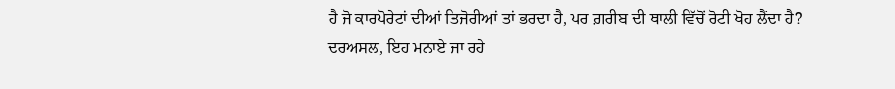ਹੈ ਜੋ ਕਾਰਪੋਰੇਟਾਂ ਦੀਆਂ ਤਿਜੋਰੀਆਂ ਤਾਂ ਭਰਦਾ ਹੈ, ਪਰ ਗ਼ਰੀਬ ਦੀ ਥਾਲੀ ਵਿੱਚੋਂ ਰੋਟੀ ਖੋਹ ਲੈਂਦਾ ਹੈ?
ਦਰਅਸਲ, ਇਹ ਮਨਾਏ ਜਾ ਰਹੇ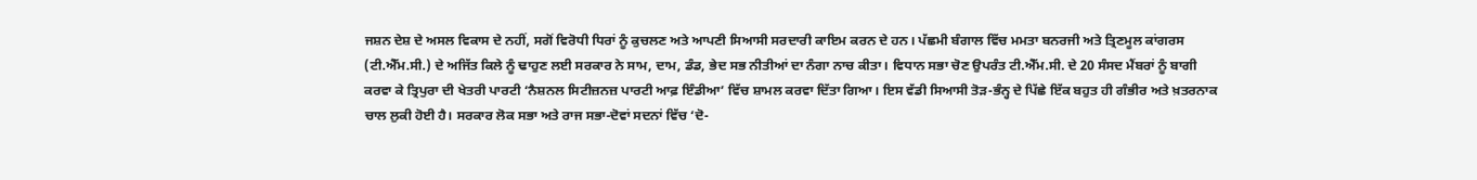ਜਸ਼ਨ ਦੇਸ਼ ਦੇ ਅਸਲ ਵਿਕਾਸ ਦੇ ਨਹੀਂ, ਸਗੋਂ ਵਿਰੋਧੀ ਧਿਰਾਂ ਨੂੰ ਕੁਚਲਣ ਅਤੇ ਆਪਣੀ ਸਿਆਸੀ ਸਰਦਾਰੀ ਕਾਇਮ ਕਰਨ ਦੇ ਹਨ। ਪੱਛਮੀ ਬੰਗਾਲ ਵਿੱਚ ਮਮਤਾ ਬਨਰਜੀ ਅਤੇ ਤ੍ਰਿਣਮੂਲ ਕਾਂਗਰਸ (ਟੀ.ਐੱਮ.ਸੀ.) ਦੇ ਅਜਿੱਤ ਕਿਲੇ ਨੂੰ ਢਾਹੁਣ ਲਈ ਸਰਕਾਰ ਨੇ ਸਾਮ, ਦਾਮ, ਡੰਡ, ਭੇਦ ਸਭ ਨੀਤੀਆਂ ਦਾ ਨੰਗਾ ਨਾਚ ਕੀਤਾ। ਵਿਧਾਨ ਸਭਾ ਚੋਣ ਉਪਰੰਤ ਟੀ.ਐੱਮ.ਸੀ. ਦੇ 20 ਸੰਸਦ ਮੈਂਬਰਾਂ ਨੂੰ ਬਾਗੀ ਕਰਵਾ ਕੇ ਤ੍ਰਿਪੁਰਾ ਦੀ ਖੇਤਰੀ ਪਾਰਟੀ ‘ਨੈਸ਼ਨਲ ਸਿਟੀਜ਼ਨਜ਼ ਪਾਰਟੀ ਆਫ਼ ਇੰਡੀਆ’ ਵਿੱਚ ਸ਼ਾਮਲ ਕਰਵਾ ਦਿੱਤਾ ਗਿਆ। ਇਸ ਵੱਡੀ ਸਿਆਸੀ ਤੋੜ-ਭੰਨ੍ਹ ਦੇ ਪਿੱਛੇ ਇੱਕ ਬਹੁਤ ਹੀ ਗੰਭੀਰ ਅਤੇ ਖ਼ਤਰਨਾਕ ਚਾਲ ਲੁਕੀ ਹੋਈ ਹੈ। ਸਰਕਾਰ ਲੋਕ ਸਭਾ ਅਤੇ ਰਾਜ ਸਭਾ-ਦੋਵਾਂ ਸਦਨਾਂ ਵਿੱਚ ‘ਦੋ-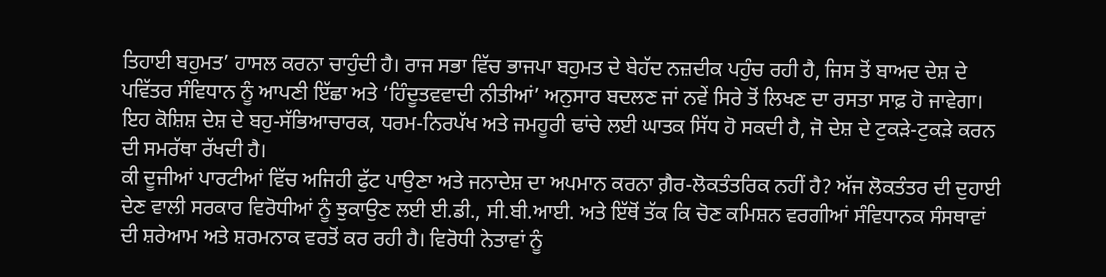ਤਿਹਾਈ ਬਹੁਮਤ’ ਹਾਸਲ ਕਰਨਾ ਚਾਹੁੰਦੀ ਹੈ। ਰਾਜ ਸਭਾ ਵਿੱਚ ਭਾਜਪਾ ਬਹੁਮਤ ਦੇ ਬੇਹੱਦ ਨਜ਼ਦੀਕ ਪਹੁੰਚ ਰਹੀ ਹੈ, ਜਿਸ ਤੋਂ ਬਾਅਦ ਦੇਸ਼ ਦੇ ਪਵਿੱਤਰ ਸੰਵਿਧਾਨ ਨੂੰ ਆਪਣੀ ਇੱਛਾ ਅਤੇ ‘ਹਿੰਦੂਤਵਵਾਦੀ ਨੀਤੀਆਂ’ ਅਨੁਸਾਰ ਬਦਲਣ ਜਾਂ ਨਵੇਂ ਸਿਰੇ ਤੋਂ ਲਿਖਣ ਦਾ ਰਸਤਾ ਸਾਫ਼ ਹੋ ਜਾਵੇਗਾ। ਇਹ ਕੋਸ਼ਿਸ਼ ਦੇਸ਼ ਦੇ ਬਹੁ-ਸੱਭਿਆਚਾਰਕ, ਧਰਮ-ਨਿਰਪੱਖ ਅਤੇ ਜਮਹੂਰੀ ਢਾਂਚੇ ਲਈ ਘਾਤਕ ਸਿੱਧ ਹੋ ਸਕਦੀ ਹੈ, ਜੋ ਦੇਸ਼ ਦੇ ਟੁਕੜੇ-ਟੁਕੜੇ ਕਰਨ ਦੀ ਸਮਰੱਥਾ ਰੱਖਦੀ ਹੈ।
ਕੀ ਦੂਜੀਆਂ ਪਾਰਟੀਆਂ ਵਿੱਚ ਅਜਿਹੀ ਫੁੱਟ ਪਾਉਣਾ ਅਤੇ ਜਨਾਦੇਸ਼ ਦਾ ਅਪਮਾਨ ਕਰਨਾ ਗ਼ੈਰ-ਲੋਕਤੰਤਰਿਕ ਨਹੀਂ ਹੈ? ਅੱਜ ਲੋਕਤੰਤਰ ਦੀ ਦੁਹਾਈ ਦੇਣ ਵਾਲੀ ਸਰਕਾਰ ਵਿਰੋਧੀਆਂ ਨੂੰ ਝੁਕਾਉਣ ਲਈ ਈ.ਡੀ., ਸੀ.ਬੀ.ਆਈ. ਅਤੇ ਇੱਥੋਂ ਤੱਕ ਕਿ ਚੋਣ ਕਮਿਸ਼ਨ ਵਰਗੀਆਂ ਸੰਵਿਧਾਨਕ ਸੰਸਥਾਵਾਂ ਦੀ ਸ਼ਰੇਆਮ ਅਤੇ ਸ਼ਰਮਨਾਕ ਵਰਤੋਂ ਕਰ ਰਹੀ ਹੈ। ਵਿਰੋਧੀ ਨੇਤਾਵਾਂ ਨੂੰ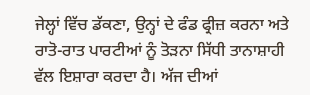ਜੇਲ੍ਹਾਂ ਵਿੱਚ ਡੱਕਣਾ, ਉਨ੍ਹਾਂ ਦੇ ਫੰਡ ਫ੍ਰੀਜ਼ ਕਰਨਾ ਅਤੇ ਰਾਤੋ-ਰਾਤ ਪਾਰਟੀਆਂ ਨੂੰ ਤੋੜਨਾ ਸਿੱਧੀ ਤਾਨਾਸ਼ਾਹੀ ਵੱਲ ਇਸ਼ਾਰਾ ਕਰਦਾ ਹੈ। ਅੱਜ ਦੀਆਂ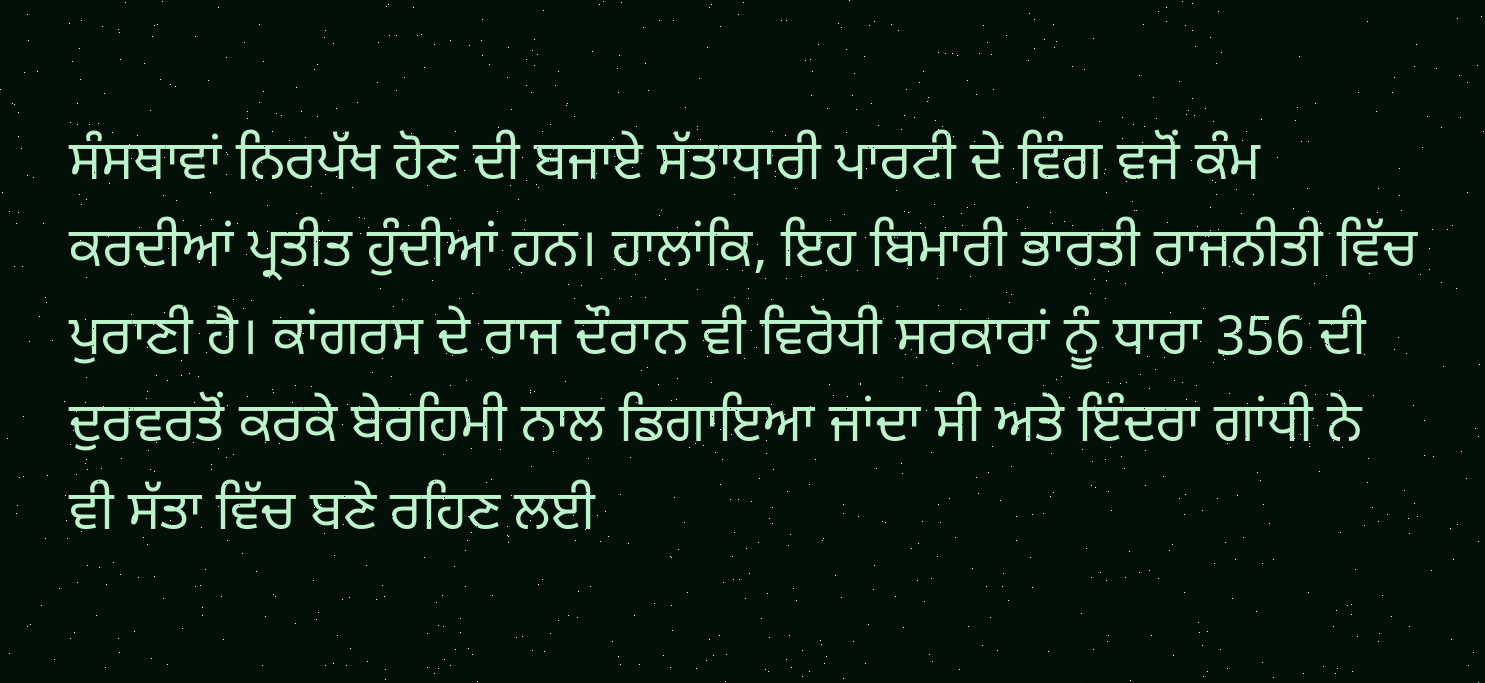ਸੰਸਥਾਵਾਂ ਨਿਰਪੱਖ ਹੋਣ ਦੀ ਬਜਾਏ ਸੱਤਾਧਾਰੀ ਪਾਰਟੀ ਦੇ ਵਿੰਗ ਵਜੋਂ ਕੰਮ ਕਰਦੀਆਂ ਪ੍ਰਤੀਤ ਹੁੰਦੀਆਂ ਹਨ। ਹਾਲਾਂਕਿ, ਇਹ ਬਿਮਾਰੀ ਭਾਰਤੀ ਰਾਜਨੀਤੀ ਵਿੱਚ ਪੁਰਾਣੀ ਹੈ। ਕਾਂਗਰਸ ਦੇ ਰਾਜ ਦੌਰਾਨ ਵੀ ਵਿਰੋਧੀ ਸਰਕਾਰਾਂ ਨੂੰ ਧਾਰਾ 356 ਦੀ ਦੁਰਵਰਤੋਂ ਕਰਕੇ ਬੇਰਹਿਮੀ ਨਾਲ ਡਿਗਾਇਆ ਜਾਂਦਾ ਸੀ ਅਤੇ ਇੰਦਰਾ ਗਾਂਧੀ ਨੇ ਵੀ ਸੱਤਾ ਵਿੱਚ ਬਣੇ ਰਹਿਣ ਲਈ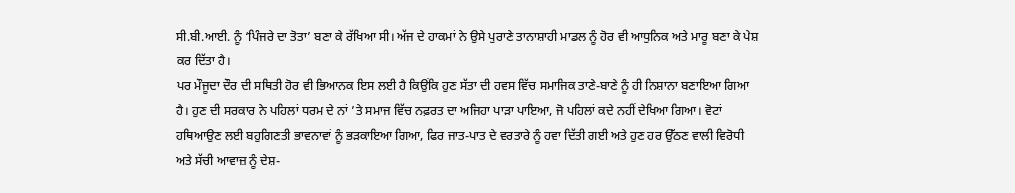ਸੀ.ਬੀ.ਆਈ. ਨੂੰ ‘ਪਿੰਜਰੇ ਦਾ ਤੋਤਾ’ ਬਣਾ ਕੇ ਰੱਖਿਆ ਸੀ। ਅੱਜ ਦੇ ਹਾਕਮਾਂ ਨੇ ਉਸੇ ਪੁਰਾਣੇ ਤਾਨਾਸ਼ਾਹੀ ਮਾਡਲ ਨੂੰ ਹੋਰ ਵੀ ਆਧੁਨਿਕ ਅਤੇ ਮਾਰੂ ਬਣਾ ਕੇ ਪੇਸ਼ ਕਰ ਦਿੱਤਾ ਹੈ।
ਪਰ ਮੌਜੂਦਾ ਦੌਰ ਦੀ ਸਥਿਤੀ ਹੋਰ ਵੀ ਭਿਆਨਕ ਇਸ ਲਈ ਹੈ ਕਿਉਂਕਿ ਹੁਣ ਸੱਤਾ ਦੀ ਹਵਸ ਵਿੱਚ ਸਮਾਜਿਕ ਤਾਣੇ-ਬਾਣੇ ਨੂੰ ਹੀ ਨਿਸ਼ਾਨਾ ਬਣਾਇਆ ਗਿਆ ਹੈ। ਹੁਣ ਦੀ ਸਰਕਾਰ ਨੇ ਪਹਿਲਾਂ ਧਰਮ ਦੇ ਨਾਂ ’ਤੇ ਸਮਾਜ ਵਿੱਚ ਨਫ਼ਰਤ ਦਾ ਅਜਿਹਾ ਪਾੜਾ ਪਾਇਆ, ਜੋ ਪਹਿਲਾਂ ਕਦੇ ਨਹੀਂ ਦੇਖਿਆ ਗਿਆ। ਵੋਟਾਂ ਹਥਿਆਉਣ ਲਈ ਬਹੁਗਿਣਤੀ ਭਾਵਨਾਵਾਂ ਨੂੰ ਭੜਕਾਇਆ ਗਿਆ, ਫਿਰ ਜਾਤ-ਪਾਤ ਦੇ ਵਰਤਾਰੇ ਨੂੰ ਹਵਾ ਦਿੱਤੀ ਗਈ ਅਤੇ ਹੁਣ ਹਰ ਉੱਠਣ ਵਾਲੀ ਵਿਰੋਧੀ ਅਤੇ ਸੱਚੀ ਆਵਾਜ਼ ਨੂੰ ਦੇਸ਼-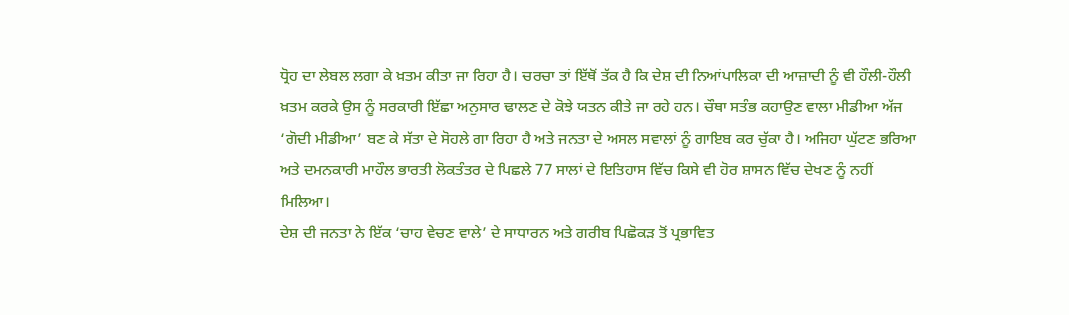ਧ੍ਰੋਹ ਦਾ ਲੇਬਲ ਲਗਾ ਕੇ ਖ਼ਤਮ ਕੀਤਾ ਜਾ ਰਿਹਾ ਹੈ। ਚਰਚਾ ਤਾਂ ਇੱਥੋਂ ਤੱਕ ਹੈ ਕਿ ਦੇਸ਼ ਦੀ ਨਿਆਂਪਾਲਿਕਾ ਦੀ ਆਜ਼ਾਦੀ ਨੂੰ ਵੀ ਹੌਲੀ-ਹੌਲੀ ਖ਼ਤਮ ਕਰਕੇ ਉਸ ਨੂੰ ਸਰਕਾਰੀ ਇੱਛਾ ਅਨੁਸਾਰ ਢਾਲਣ ਦੇ ਕੋਝੇ ਯਤਨ ਕੀਤੇ ਜਾ ਰਹੇ ਹਨ। ਚੌਥਾ ਸਤੰਭ ਕਹਾਉਣ ਵਾਲਾ ਮੀਡੀਆ ਅੱਜ ‘ਗੋਦੀ ਮੀਡੀਆ’ ਬਣ ਕੇ ਸੱਤਾ ਦੇ ਸੋਹਲੇ ਗਾ ਰਿਹਾ ਹੈ ਅਤੇ ਜਨਤਾ ਦੇ ਅਸਲ ਸਵਾਲਾਂ ਨੂੰ ਗਾਇਬ ਕਰ ਚੁੱਕਾ ਹੈ। ਅਜਿਹਾ ਘੁੱਟਣ ਭਰਿਆ ਅਤੇ ਦਮਨਕਾਰੀ ਮਾਹੌਲ ਭਾਰਤੀ ਲੋਕਤੰਤਰ ਦੇ ਪਿਛਲੇ 77 ਸਾਲਾਂ ਦੇ ਇਤਿਹਾਸ ਵਿੱਚ ਕਿਸੇ ਵੀ ਹੋਰ ਸ਼ਾਸਨ ਵਿੱਚ ਦੇਖਣ ਨੂੰ ਨਹੀਂ ਮਿਲਿਆ।
ਦੇਸ਼ ਦੀ ਜਨਤਾ ਨੇ ਇੱਕ ‘ਚਾਹ ਵੇਚਣ ਵਾਲੇ’ ਦੇ ਸਾਧਾਰਨ ਅਤੇ ਗਰੀਬ ਪਿਛੋਕੜ ਤੋਂ ਪ੍ਰਭਾਵਿਤ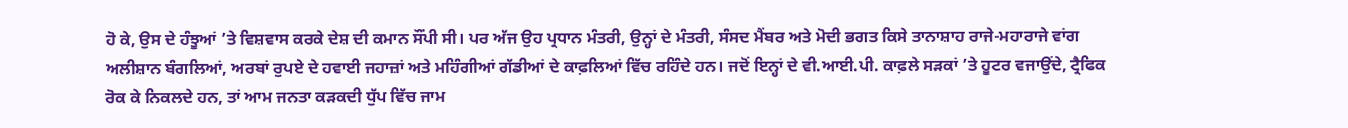ਹੋ ਕੇ, ਉਸ ਦੇ ਹੰਝੂਆਂ ’ਤੇ ਵਿਸ਼ਵਾਸ ਕਰਕੇ ਦੇਸ਼ ਦੀ ਕਮਾਨ ਸੌਂਪੀ ਸੀ। ਪਰ ਅੱਜ ਉਹ ਪ੍ਰਧਾਨ ਮੰਤਰੀ, ਉਨ੍ਹਾਂ ਦੇ ਮੰਤਰੀ, ਸੰਸਦ ਮੈਂਬਰ ਅਤੇ ਮੋਦੀ ਭਗਤ ਕਿਸੇ ਤਾਨਾਸ਼ਾਹ ਰਾਜੇ-ਮਹਾਰਾਜੇ ਵਾਂਗ ਅਲੀਸ਼ਾਨ ਬੰਗਲਿਆਂ, ਅਰਬਾਂ ਰੁਪਏ ਦੇ ਹਵਾਈ ਜਹਾਜ਼ਾਂ ਅਤੇ ਮਹਿੰਗੀਆਂ ਗੱਡੀਆਂ ਦੇ ਕਾਫ਼ਲਿਆਂ ਵਿੱਚ ਰਹਿੰਦੇ ਹਨ। ਜਦੋਂ ਇਨ੍ਹਾਂ ਦੇ ਵੀ.ਆਈ.ਪੀ. ਕਾਫ਼ਲੇ ਸੜਕਾਂ ’ਤੇ ਹੂਟਰ ਵਜਾਉਂਦੇ, ਟ੍ਰੈਫਿਕ ਰੋਕ ਕੇ ਨਿਕਲਦੇ ਹਨ, ਤਾਂ ਆਮ ਜਨਤਾ ਕੜਕਦੀ ਧੁੱਪ ਵਿੱਚ ਜਾਮ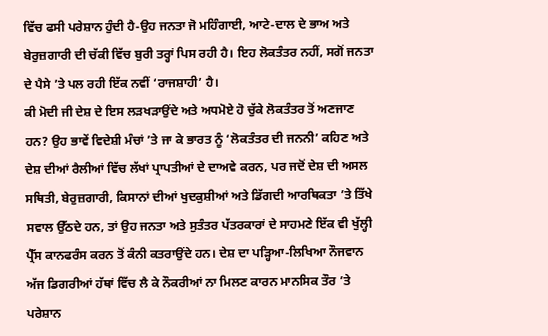ਵਿੱਚ ਫਸੀ ਪਰੇਸ਼ਾਨ ਹੁੰਦੀ ਹੈ-ਉਹ ਜਨਤਾ ਜੋ ਮਹਿੰਗਾਈ, ਆਟੇ-ਦਾਲ ਦੇ ਭਾਅ ਅਤੇ ਬੇਰੁਜ਼ਗਾਰੀ ਦੀ ਚੱਕੀ ਵਿੱਚ ਬੁਰੀ ਤਰ੍ਹਾਂ ਪਿਸ ਰਹੀ ਹੈ। ਇਹ ਲੋਕਤੰਤਰ ਨਹੀਂ, ਸਗੋਂ ਜਨਤਾ ਦੇ ਪੈਸੇ ’ਤੇ ਪਲ ਰਹੀ ਇੱਕ ਨਵੀਂ ‘ਰਾਜਸ਼ਾਹੀ’ ਹੈ।
ਕੀ ਮੋਦੀ ਜੀ ਦੇਸ਼ ਦੇ ਇਸ ਲੜਖੜਾਉਂਦੇ ਅਤੇ ਅਧਮੋਏ ਹੋ ਚੁੱਕੇ ਲੋਕਤੰਤਰ ਤੋਂ ਅਣਜਾਣ ਹਨ? ਉਹ ਭਾਵੇਂ ਵਿਦੇਸ਼ੀ ਮੰਚਾਂ ’ਤੇ ਜਾ ਕੇ ਭਾਰਤ ਨੂੰ ‘ਲੋਕਤੰਤਰ ਦੀ ਜਨਨੀ’ ਕਹਿਣ ਅਤੇ ਦੇਸ਼ ਦੀਆਂ ਰੈਲੀਆਂ ਵਿੱਚ ਲੱਖਾਂ ਪ੍ਰਾਪਤੀਆਂ ਦੇ ਦਾਅਵੇ ਕਰਨ, ਪਰ ਜਦੋਂ ਦੇਸ਼ ਦੀ ਅਸਲ ਸਥਿਤੀ, ਬੇਰੁਜ਼ਗਾਰੀ, ਕਿਸਾਨਾਂ ਦੀਆਂ ਖੁਦਕੁਸ਼ੀਆਂ ਅਤੇ ਡਿੱਗਦੀ ਆਰਥਿਕਤਾ ’ਤੇ ਤਿੱਖੇ ਸਵਾਲ ਉੱਠਦੇ ਹਨ, ਤਾਂ ਉਹ ਜਨਤਾ ਅਤੇ ਸੁਤੰਤਰ ਪੱਤਰਕਾਰਾਂ ਦੇ ਸਾਹਮਣੇ ਇੱਕ ਵੀ ਖੁੱਲ੍ਹੀ ਪ੍ਰੈੱਸ ਕਾਨਫਰੰਸ ਕਰਨ ਤੋਂ ਕੰਨੀ ਕਤਰਾਉਂਦੇ ਹਨ। ਦੇਸ਼ ਦਾ ਪੜ੍ਹਿਆ-ਲਿਖਿਆ ਨੌਜਵਾਨ ਅੱਜ ਡਿਗਰੀਆਂ ਹੱਥਾਂ ਵਿੱਚ ਲੈ ਕੇ ਨੌਕਰੀਆਂ ਨਾ ਮਿਲਣ ਕਾਰਨ ਮਾਨਸਿਕ ਤੌਰ ’ਤੇ ਪਰੇਸ਼ਾਨ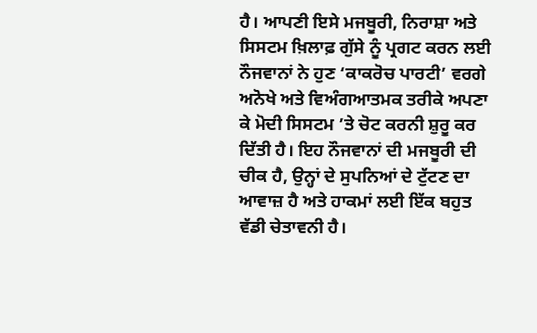ਹੈ। ਆਪਣੀ ਇਸੇ ਮਜਬੂਰੀ, ਨਿਰਾਸ਼ਾ ਅਤੇ ਸਿਸਟਮ ਖ਼ਿਲਾਫ਼ ਗੁੱਸੇ ਨੂੰ ਪ੍ਰਗਟ ਕਰਨ ਲਈ ਨੌਜਵਾਨਾਂ ਨੇ ਹੁਣ ‘ਕਾਕਰੋਚ ਪਾਰਟੀ’ ਵਰਗੇ ਅਨੋਖੇ ਅਤੇ ਵਿਅੰਗਆਤਮਕ ਤਰੀਕੇ ਅਪਣਾ ਕੇ ਮੋਦੀ ਸਿਸਟਮ ’ਤੇ ਚੋਟ ਕਰਨੀ ਸ਼ੁਰੂ ਕਰ ਦਿੱਤੀ ਹੈ। ਇਹ ਨੌਜਵਾਨਾਂ ਦੀ ਮਜਬੂਰੀ ਦੀ ਚੀਕ ਹੈ, ਉਨ੍ਹਾਂ ਦੇ ਸੁਪਨਿਆਂ ਦੇ ਟੁੱਟਣ ਦਾ ਆਵਾਜ਼ ਹੈ ਅਤੇ ਹਾਕਮਾਂ ਲਈ ਇੱਕ ਬਹੁਤ ਵੱਡੀ ਚੇਤਾਵਨੀ ਹੈ।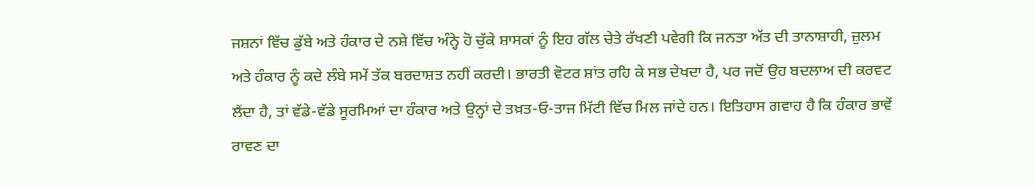ਜਸ਼ਨਾਂ ਵਿੱਚ ਡੁੱਬੇ ਅਤੇ ਹੰਕਾਰ ਦੇ ਨਸ਼ੇ ਵਿੱਚ ਅੰਨ੍ਹੇ ਹੋ ਚੁੱਕੇ ਸ਼ਾਸਕਾਂ ਨੂੰ ਇਹ ਗੱਲ ਚੇਤੇ ਰੱਖਣੀ ਪਵੇਗੀ ਕਿ ਜਨਤਾ ਅੱਤ ਦੀ ਤਾਨਾਸ਼ਾਹੀ, ਜ਼ੁਲਮ ਅਤੇ ਹੰਕਾਰ ਨੂੰ ਕਦੇ ਲੰਬੇ ਸਮੇਂ ਤੱਕ ਬਰਦਾਸ਼ਤ ਨਹੀਂ ਕਰਦੀ। ਭਾਰਤੀ ਵੋਟਰ ਸ਼ਾਂਤ ਰਹਿ ਕੇ ਸਭ ਦੇਖਦਾ ਹੈ, ਪਰ ਜਦੋਂ ਉਹ ਬਦਲਾਅ ਦੀ ਕਰਵਟ ਲੈਂਦਾ ਹੈ, ਤਾਂ ਵੱਡੇ-ਵੱਡੇ ਸੂਰਮਿਆਂ ਦਾ ਹੰਕਾਰ ਅਤੇ ਉਨ੍ਹਾਂ ਦੇ ਤਖ਼ਤ-ਓ-ਤਾਜ ਮਿੱਟੀ ਵਿੱਚ ਮਿਲ ਜਾਂਦੇ ਹਨ। ਇਤਿਹਾਸ ਗਵਾਹ ਹੈ ਕਿ ਹੰਕਾਰ ਭਾਵੇਂ ਰਾਵਣ ਦਾ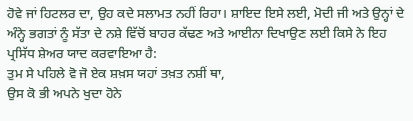ਹੋਵੇ ਜਾਂ ਹਿਟਲਰ ਦਾ, ਉਹ ਕਦੇ ਸਲਾਮਤ ਨਹੀਂ ਰਿਹਾ। ਸ਼ਾਇਦ ਇਸੇ ਲਈ, ਮੋਦੀ ਜੀ ਅਤੇ ਉਨ੍ਹਾਂ ਦੇ ਅੰਨ੍ਹੇ ਭਗਤਾਂ ਨੂੰ ਸੱਤਾ ਦੇ ਨਸ਼ੇ ਵਿੱਚੋਂ ਬਾਹਰ ਕੱਢਣ ਅਤੇ ਆਈਨਾ ਦਿਖਾਉਣ ਲਈ ਕਿਸੇ ਨੇ ਇਹ ਪ੍ਰਸਿੱਧ ਸ਼ੇਅਰ ਯਾਦ ਕਰਵਾਇਆ ਹੈ:
ਤੁਮ ਸੇ ਪਹਿਲੇ ਵੋ ਜੋ ਏਕ ਸ਼ਖ਼ਸ ਯਹਾਂ ਤਖ਼ਤ ਨਸ਼ੀਂ ਥਾ,
ਉਸ ਕੋ ਭੀ ਅਪਨੇ ਖੁਦਾ ਹੋਨੇ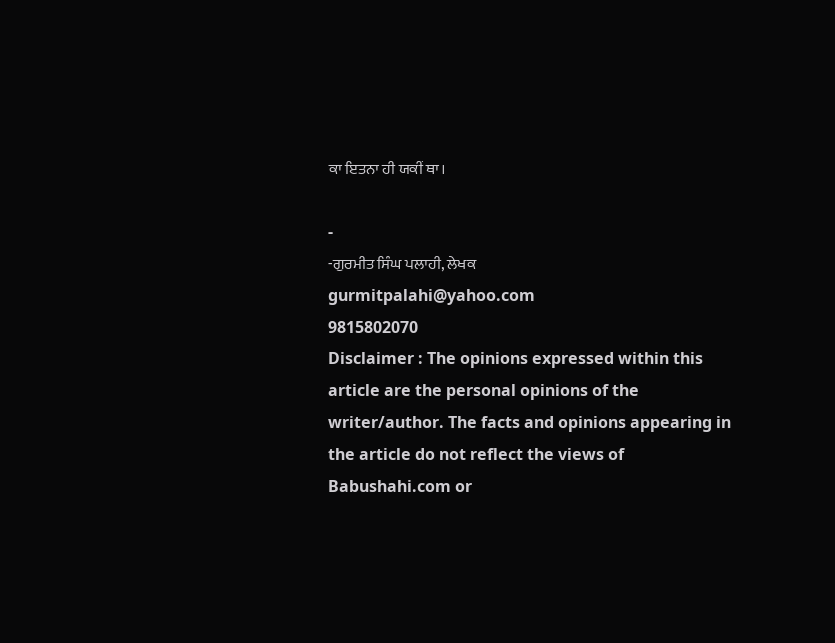ਕਾ ਇਤਨਾ ਹੀ ਯਕੀਂ ਥਾ।

-
-ਗੁਰਮੀਤ ਸਿੰਘ ਪਲਾਹੀ, ਲੇਖਕ
gurmitpalahi@yahoo.com
9815802070
Disclaimer : The opinions expressed within this article are the personal opinions of the writer/author. The facts and opinions appearing in the article do not reflect the views of Babushahi.com or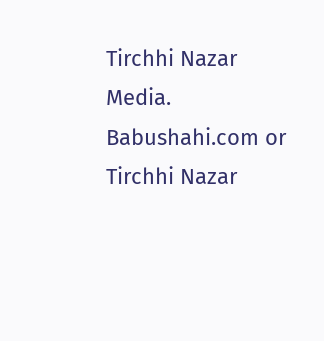Tirchhi Nazar Media. Babushahi.com or Tirchhi Nazar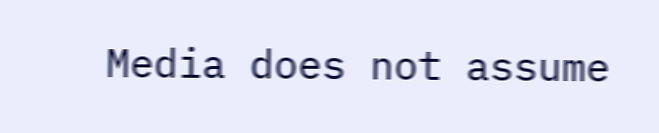Media does not assume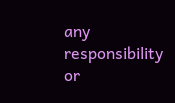any responsibility or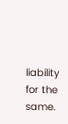liability for the same.